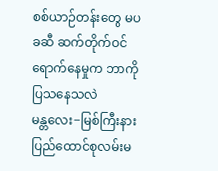စစ်ယာဉ်တန်းတွေ မပခဆီ ဆက်တိုက်ဝင်ရောက်နေမှုက ဘာကိုပြသနေသလဲ
မန္တလေး−မြစ်ကြီးနား ပြည်ထောင်စုလမ်းမ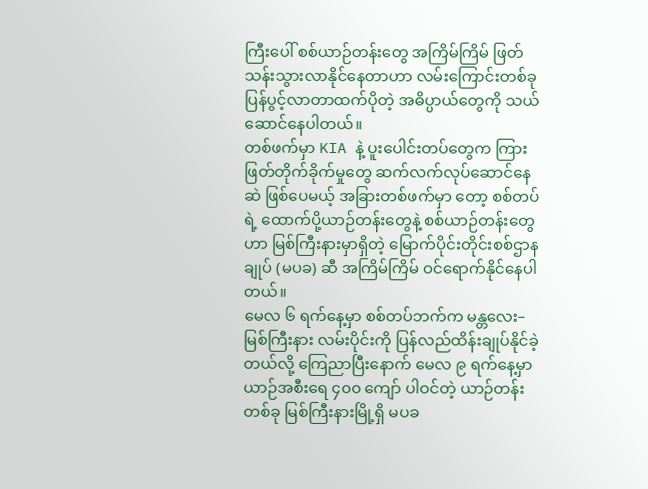ကြီးပေါ် စစ်ယာဉ်တန်းတွေ အကြိမ်ကြိမ် ဖြတ်သန်းသွားလာနိုင်နေတာဟာ လမ်းကြောင်းတစ်ခု ပြန်ပွင့်လာတာထက်ပိုတဲ့ အဓိပ္ပာယ်တွေကို သယ်ဆောင်နေပါတယ်။
တစ်ဖက်မှာ KIA နဲ့ ပူးပေါင်းတပ်တွေက ကြားဖြတ်တိုက်ခိုက်မှုတွေ ဆက်လက်လုပ်ဆောင်နေဆဲ ဖြစ်ပေမယ့် အခြားတစ်ဖက်မှာ တော့ စစ်တပ်ရဲ့ ထောက်ပို့ယာဉ်တန်းတွေနဲ့ စစ်ယာဉ်တန်းတွေဟာ မြစ်ကြီးနားမှာရှိတဲ့ မြောက်ပိုင်းတိုင်းစစ်ဌာနချုပ် (မပခ) ဆီ အကြိမ်ကြိမ် ဝင်ရောက်နိုင်နေပါတယ်။
မေလ ၆ ရက်နေ့မှာ စစ်တပ်ဘက်က မန္တလေး–မြစ်ကြီးနား လမ်းပိုင်းကို ပြန်လည်ထိန်းချုပ်နိုင်ခဲ့တယ်လို့ ကြေညာပြီးနောက် မေလ ၉ ရက်နေ့မှာ ယာဉ်အစီးရေ ၄၀၀ ကျော် ပါဝင်တဲ့ ယာဉ်တန်းတစ်ခု မြစ်ကြီးနားမြို့ရှိ မပခ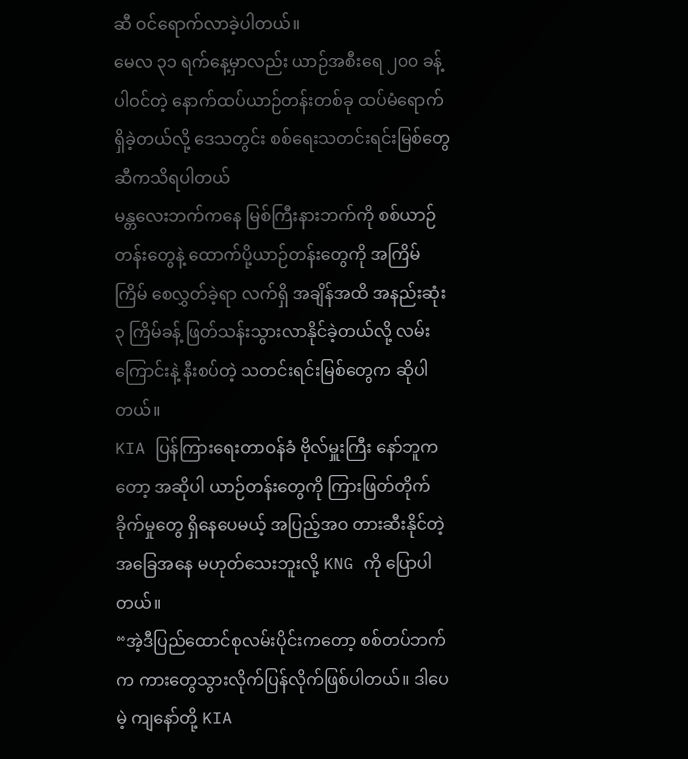ဆီ ဝင်ရောက်လာခဲ့ပါတယ်။
မေလ ၃၁ ရက်နေ့မှာလည်း ယာဉ်အစီးရေ ၂၀၀ ခန့်ပါဝင်တဲ့ နောက်ထပ်ယာဉ်တန်းတစ်ခု ထပ်မံရောက်ရှိခဲ့တယ်လို့ ဒေသတွင်း စစ်ရေးသတင်းရင်းမြစ်တွေဆီကသိရပါတယ်
မန္တလေးဘက်ကနေ မြစ်ကြီးနားဘက်ကို စစ်ယာဉ်တန်းတွေနဲ့ ထောက်ပို့ယာဉ်တန်းတွေကို အကြိမ်ကြိမ် စေလွှတ်ခဲ့ရာ လက်ရှိ အချိန်အထိ အနည်းဆုံး ၃ ကြိမ်ခန့် ဖြတ်သန်းသွားလာနိုင်ခဲ့တယ်လို့ လမ်းကြောင်းနဲ့ နီးစပ်တဲ့ သတင်းရင်းမြစ်တွေက ဆိုပါတယ်။
KIA ပြန်ကြားရေးတာဝန်ခံ ဗိုလ်မှူးကြီး နော်ဘူကတော့ အဆိုပါ ယာဉ်တန်းတွေကို ကြားဖြတ်တိုက်ခိုက်မှုတွေ ရှိနေပေမယ့် အပြည့်အဝ တားဆီးနိုင်တဲ့ အခြေအနေ မဟုတ်သေးဘူးလို့ KNG ကို ပြောပါတယ်။
“အဲ့ဒီပြည်ထောင်စုလမ်းပိုင်းကတော့ စစ်တပ်ဘက်က ကားတွေသွားလိုက်ပြန်လိုက်ဖြစ်ပါတယ်။ ဒါပေမဲ့ ကျနော်တို့ KIA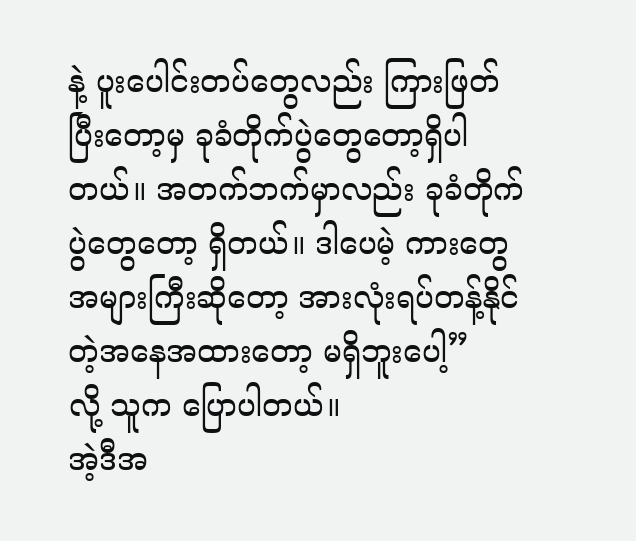နဲ့ ပူးပေါင်းတပ်တွေလည်း ကြားဖြတ်ပြီးတော့မှ ခုခံတိုက်ပွဲတွေတော့ရှိပါတယ်။ အတက်ဘက်မှာလည်း ခုခံတိုက်ပွဲတွေတော့ ရှိတယ်။ ဒါပေမဲ့ ကားတွေအများကြီးဆိုတော့ အားလုံးရပ်တန့်နိုင်တဲ့အနေအထားတော့ မရှိဘူးပေါ့”
လို့ သူက ပြောပါတယ်။
အဲ့ဒီအ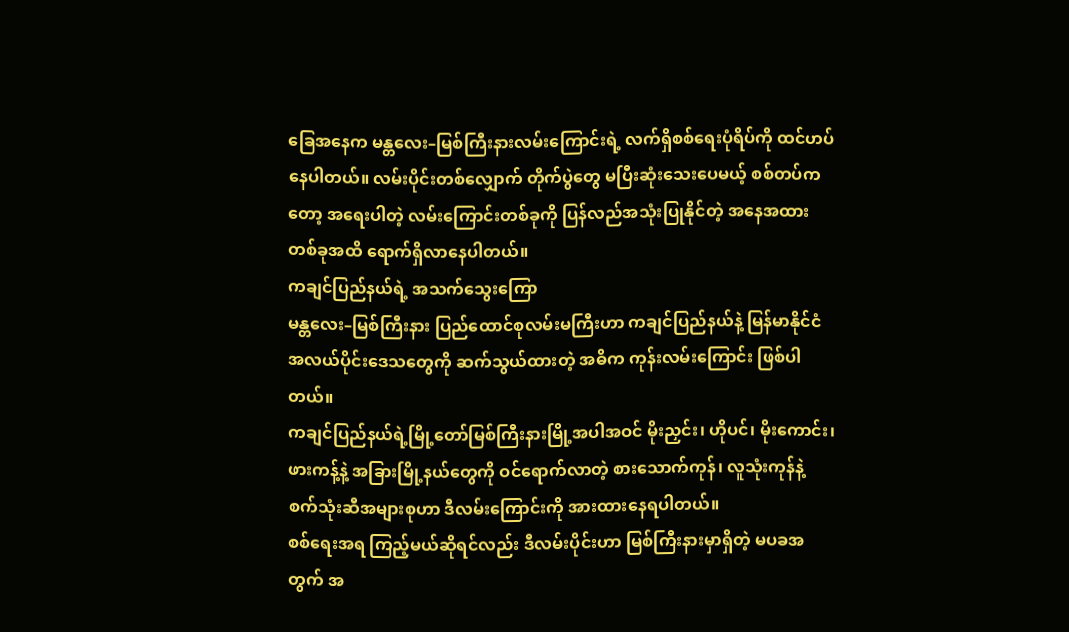ခြေအနေက မန္တလေး–မြစ်ကြီးနားလမ်းကြောင်းရဲ့ လက်ရှိစစ်ရေးပုံရိပ်ကို ထင်ဟပ်နေပါတယ်။ လမ်းပိုင်းတစ်လျှောက် တိုက်ပွဲတွေ မပြီးဆုံးသေးပေမယ့် စစ်တပ်ကတော့ အရေးပါတဲ့ လမ်းကြောင်းတစ်ခုကို ပြန်လည်အသုံးပြုနိုင်တဲ့ အနေအထား တစ်ခုအထိ ရောက်ရှိလာနေပါတယ်။
ကချင်ပြည်နယ်ရဲ့ အသက်သွေးကြော
မန္တလေး–မြစ်ကြီးနား ပြည်ထောင်စုလမ်းမကြီးဟာ ကချင်ပြည်နယ်နဲ့ မြန်မာနိုင်ငံအလယ်ပိုင်းဒေသတွေကို ဆက်သွယ်ထားတဲ့ အဓိက ကုန်းလမ်းကြောင်း ဖြစ်ပါတယ်။
ကချင်ပြည်နယ်ရဲ့မြို့တော်မြစ်ကြီးနားမြို့အပါအဝင် မိုးညှင်း၊ ဟိုပင်၊ မိုးကောင်း၊ ဖားကန့်နဲ့ အခြားမြို့နယ်တွေကို ဝင်ရောက်လာတဲ့ စားသောက်ကုန်၊ လူသုံးကုန်နဲ့ စက်သုံးဆီအများစုဟာ ဒီလမ်းကြောင်းကို အားထားနေရပါတယ်။
စစ်ရေးအရ ကြည့်မယ်ဆိုရင်လည်း ဒီလမ်းပိုင်းဟာ မြစ်ကြီးနားမှာရှိတဲ့ မပခအတွက် အ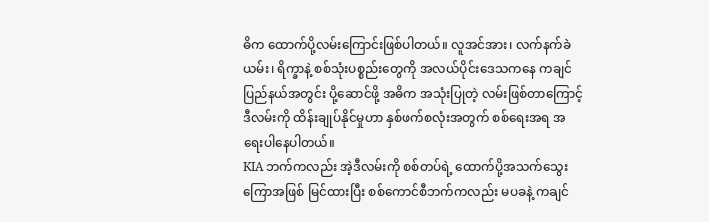ဓိက ထောက်ပို့လမ်းကြောင်းဖြစ်ပါတယ်။ လူအင်အား၊ လက်နက်ခဲယမ်း၊ ရိက္ခာနဲ့ စစ်သုံးပစ္စည်းတွေကို အလယ်ပိုင်းဒေသကနေ ကချင်ပြည်နယ်အတွင်း ပို့ဆောင်ဖို့ အဓိက အသုံးပြုတဲ့ လမ်းဖြစ်တာကြောင့် ဒီလမ်းကို ထိန်းချုပ်နိုင်မှုဟာ နှစ်ဖက်စလုံးအတွက် စစ်ရေးအရ အရေးပါနေပါတယ်။
KIA ဘက်ကလည်း အဲ့ဒီလမ်းကို စစ်တပ်ရဲ့ ထောက်ပို့အသက်သွေးကြောအဖြစ် မြင်ထားပြီး စစ်ကောင်စီဘက်ကလည်း မပခနဲ့ ကချင်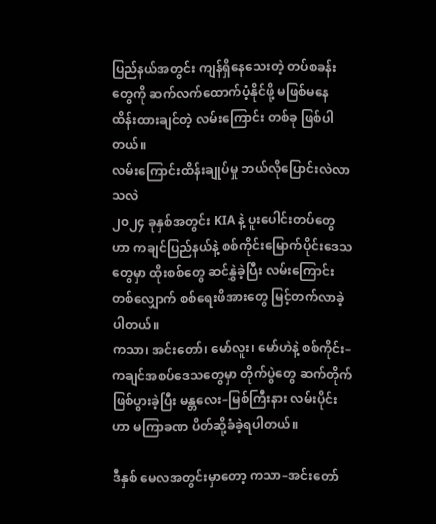ပြည်နယ်အတွင်း ကျန်ရှိနေသေးတဲ့ တပ်စခန်းတွေကို ဆက်လက်ထောက်ပံ့နိုင်ဖို့ မဖြစ်မနေ ထိန်းထားချင်တဲ့ လမ်းကြောင်း တစ်ခု ဖြစ်ပါတယ်။
လမ်းကြောင်းထိန်းချုပ်မှု ဘယ်လိုပြောင်းလဲလာသလဲ
၂၀၂၄ ခုနှစ်အတွင်း KIA နဲ့ ပူးပေါင်းတပ်တွေဟာ ကချင်ပြည်နယ်နဲ့ စစ်ကိုင်းမြောက်ပိုင်းဒေသတွေမှာ ထိုးစစ်တွေ ဆင်နွှဲခဲ့ပြီး လမ်းကြောင်းတစ်လျှောက် စစ်ရေးဖိအားတွေ မြင့်တက်လာခဲ့ပါတယ်။
ကသာ၊ အင်းတော်၊ မော်လူး၊ မော်ဟဲနဲ့ စစ်ကိုင်း–ကချင်အစပ်ဒေသတွေမှာ တိုက်ပွဲတွေ ဆက်တိုက်ဖြစ်ပွားခဲ့ပြီး မန္တလေး–မြစ်ကြီးနား လမ်းပိုင်းဟာ မကြာခဏ ပိတ်ဆို့ခံခဲ့ရပါတယ်။

ဒီနှစ် မေလအတွင်းမှာတော့ ကသာ–အင်းတော်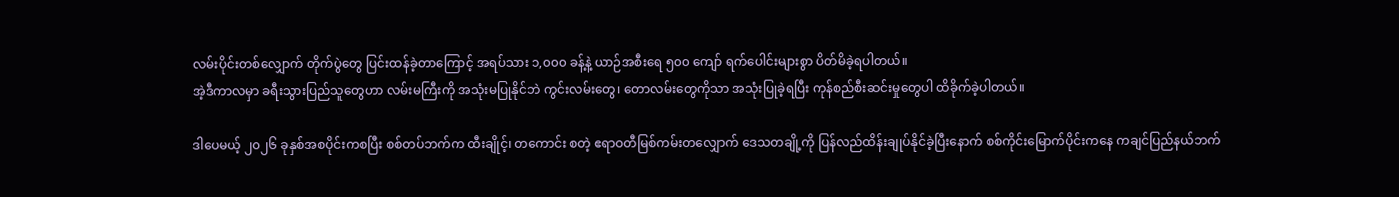လမ်းပိုင်းတစ်လျှောက် တိုက်ပွဲတွေ ပြင်းထန်ခဲ့တာကြောင့် အရပ်သား ၁,၀၀၀ ခန့်နဲ့ ယာဉ်အစီးရေ ၅၀၀ ကျော် ရက်ပေါင်းများစွာ ပိတ်မိခဲ့ရပါတယ်။
အဲ့ဒီကာလမှာ ခရီးသွားပြည်သူတွေဟာ လမ်းမကြီးကို အသုံးမပြုနိုင်ဘဲ ကွင်းလမ်းတွေ၊ တောလမ်းတွေကိုသာ အသုံးပြုခဲ့ရပြီး ကုန်စည်စီးဆင်းမှုတွေပါ ထိခိုက်ခဲ့ပါတယ်။

ဒါပေမယ့် ၂၀၂၆ ခုနှစ်အစပိုင်းကစပြီး စစ်တပ်ဘက်က ထီးချိုင့်၊ တကောင်း စတဲ့ ဧရာဝတီမြစ်ကမ်းတလျှောက် ဒေသတချို့ကို ပြန်လည်ထိန်းချုပ်နိုင်ခဲ့ပြီးနောက် စစ်ကိုင်းမြောက်ပိုင်းကနေ ကချင်ပြည်နယ်ဘက်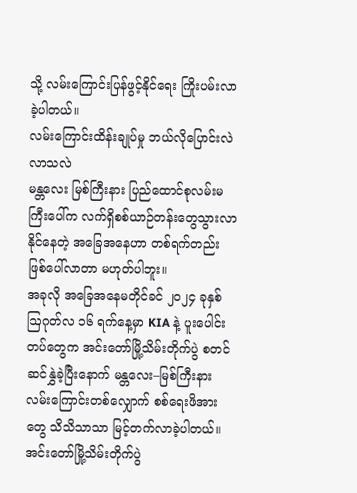သို့ လမ်းကြောင်းပြန်ဖွင့်နိုင်ရေး ကြိုးပမ်းလာခဲ့ပါတယ်။
လမ်းကြောင်းထိန်းချုပ်မှု ဘယ်လိုပြောင်းလဲလာသလဲ
မန္တလေး မြစ်ကြီးနား ပြည်ထောင်စုလမ်းမကြီးပေါ်က လက်ရှိစစ်ယာဉ်တန်းတွေသွားလာနိုင်နေတဲ့ အခြေအနေဟာ တစ်ရက်တည်း ဖြစ်ပေါ်လာတာ မဟုတ်ပါဘူး။
အခုလို အခြေအနေမတိုင်ခင် ၂၀၂၄ ခုနှစ် ဩဂုတ်လ ၁၆ ရက်နေ့မှာ KIA နဲ့ ပူးပေါင်းတပ်တွေက အင်းတော်မြို့သိမ်းတိုက်ပွဲ စတင် ဆင်နွှဲခဲ့ပြီးနောက် မန္တလေး–မြစ်ကြီးနား လမ်းကြောင်းတစ်လျှောက် စစ်ရေးဖိအားတွေ သိသိသာသာ မြင့်တက်လာခဲ့ပါတယ်။
အင်းတော်မြို့သိမ်းတိုက်ပွဲ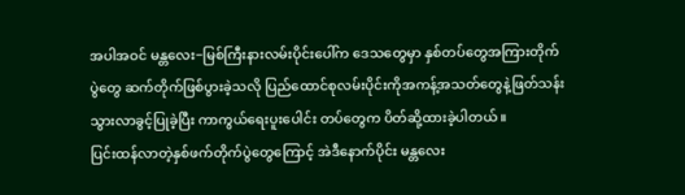အပါအဝင် မန္တလေး−မြစ်ကြီးနားလမ်းပိုင်းပေါ်က ဒေသတွေမှာ နှစ်တပ်တွေအကြားတိုက်ပွဲတွေ ဆက်တိုက်ဖြစ်ပွားခဲ့သလို ပြည်ထောင်စုလမ်းပိုင်းကိုအကန့်အသတ်တွေနဲ့ဖြတ်သန်းသွားလာခွင့်ပြုခဲ့ပြီး ကာကွယ်ရေးပူးပေါင်း တပ်တွေက ပိတ်ဆို့ထားခဲ့ပါတယ်။
ပြင်းထန်လာတဲ့နှစ်ဖက်တိုက်ပွဲတွေကြောင့် အဲဒီနောက်ပိုင်း မန္တလေး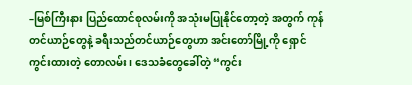–မြစ်ကြီးနား ပြည်ထောင်စုလမ်းကို အသုံးမပြုနိုင်တော့တဲ့ အတွက် ကုန်တင်ယာဉ်တွေနဲ့ ခရီးသည်တင်ယာဉ်တွေဟာ အင်းတော်မြို့ကို ရှောင်ကွင်းထားတဲ့ တောလမ်း၊ ဒေသခံတွေခေါ်တဲ့ “ကွင်း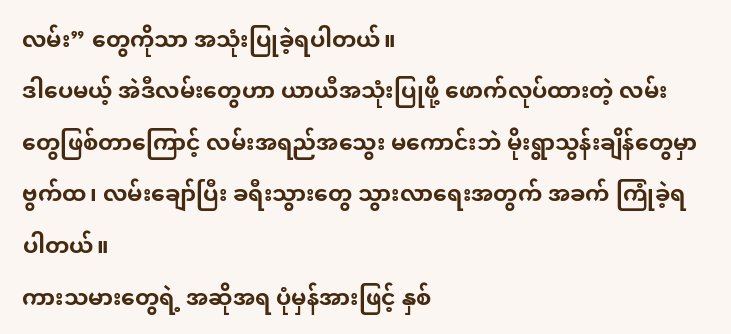လမ်း” တွေကိုသာ အသုံးပြုခဲ့ရပါတယ်။
ဒါပေမယ့် အဲဒီလမ်းတွေဟာ ယာယီအသုံးပြုဖို့ ဖောက်လုပ်ထားတဲ့ လမ်းတွေဖြစ်တာကြောင့် လမ်းအရည်အသွေး မကောင်းဘဲ မိုးရွာသွန်းချိန်တွေမှာ ဗွက်ထ၊ လမ်းချော်ပြီး ခရီးသွားတွေ သွားလာရေးအတွက် အခက် ကြုံခဲ့ရပါတယ်။
ကားသမားတွေရဲ့ အဆိုအရ ပုံမှန်အားဖြင့် နှစ်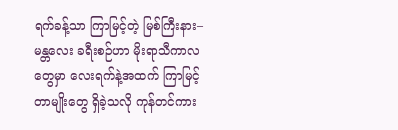ရက်ခန့်သာ ကြာမြင့်တဲ့ မြစ်ကြီးနား–မန္တလေး ခရီးစဉ်ဟာ မိုးရာသီကာလတွေမှာ လေးရက်နဲ့အထက် ကြာမြင့်တာမျိုးတွေ ရှိခဲ့သလို ကုန်တင်ကား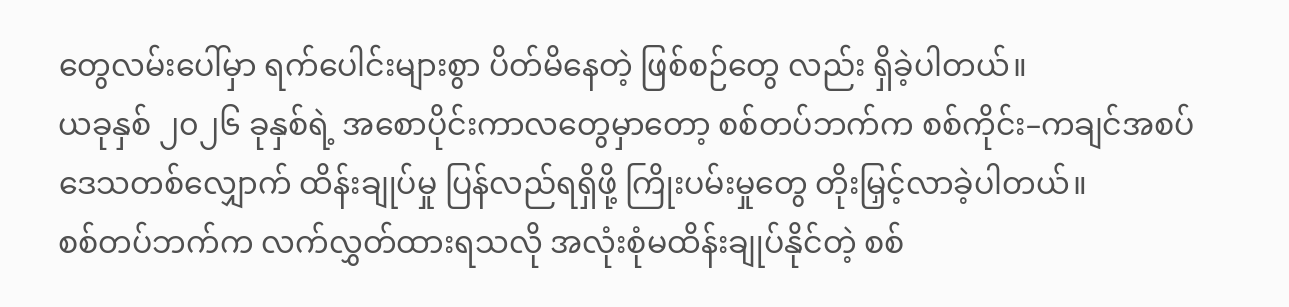တွေလမ်းပေါ်မှာ ရက်ပေါင်းများစွာ ပိတ်မိနေတဲ့ ဖြစ်စဉ်တွေ လည်း ရှိခဲ့ပါတယ်။
ယခုနှစ် ၂၀၂၆ ခုနှစ်ရဲ့ အစောပိုင်းကာလတွေမှာတော့ စစ်တပ်ဘက်က စစ်ကိုင်း–ကချင်အစပ်ဒေသတစ်လျှောက် ထိန်းချုပ်မှု ပြန်လည်ရရှိဖို့ ကြိုးပမ်းမှုတွေ တိုးမြှင့်လာခဲ့ပါတယ်။
စစ်တပ်ဘက်က လက်လွှတ်ထားရသလို အလုံးစုံမထိန်းချုပ်နိုင်တဲ့ စစ်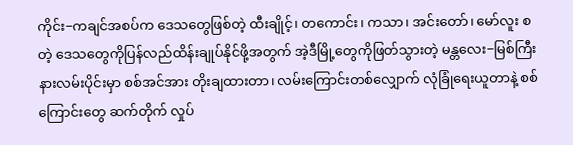ကိုင်း−ကချင်အစပ်က ဒေသတွေဖြစ်တဲ့ ထီးချိုင့်၊ တကောင်း၊ ကသာ၊ အင်းတော်၊ မော်လူး စတဲ့ ဒေသတွေကိုပြန်လည်ထိန်းချုပ်နိုင်ဖို့အတွက် အဲ့ဒီမြို့တွေကိုဖြတ်သွားတဲ့ မန္တလေး−မြစ်ကြီးနားလမ်းပိုင်းမှာ စစ်အင်အား တိုးချထားတာ၊ လမ်းကြောင်းတစ်လျှောက် လုံခြုံရေးယူတာနဲ့ စစ်ကြောင်းတွေ ဆက်တိုက် လှုပ်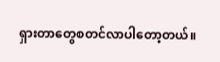ရှားတာတွေစတင်လာပါတော့တယ်။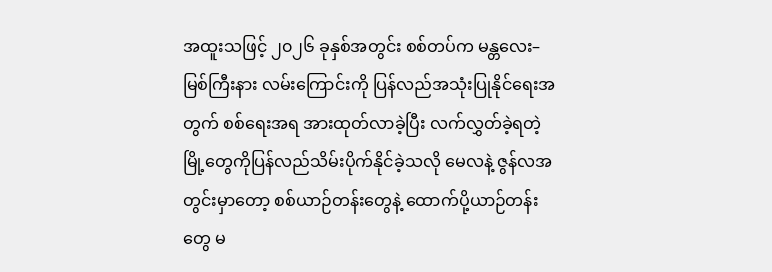အထူးသဖြင့် ၂၀၂၆ ခုနှစ်အတွင်း စစ်တပ်က မန္တလေး–မြစ်ကြီးနား လမ်းကြောင်းကို ပြန်လည်အသုံးပြုနိုင်ရေးအတွက် စစ်ရေးအရ အားထုတ်လာခဲ့ပြီး လက်လွှတ်ခဲ့ရတဲ့မြို့တွေကိုပြန်လည်သိမ်းပိုက်နိုင်ခဲ့သလို မေလနဲ့ ဇွန်လအတွင်းမှာတော့ စစ်ယာဉ်တန်းတွေနဲ့ ထောက်ပို့ယာဉ်တန်းတွေ မ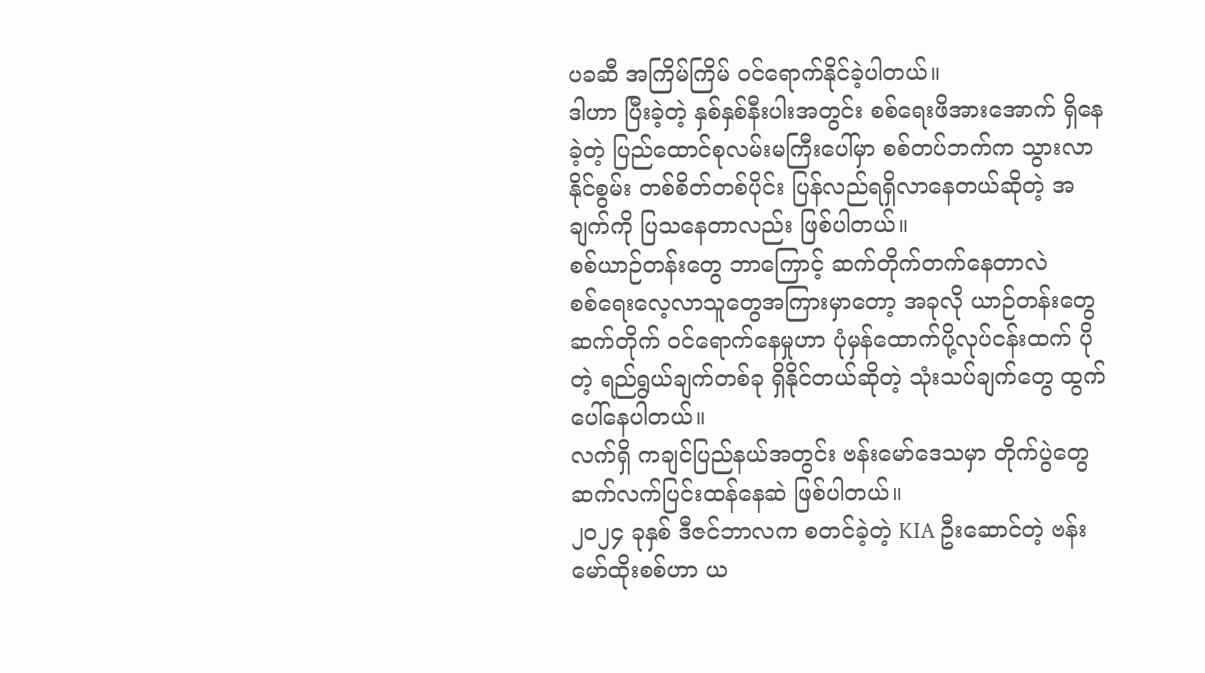ပခဆီ အကြိမ်ကြိမ် ဝင်ရောက်နိုင်ခဲ့ပါတယ်။
ဒါဟာ ပြီးခဲ့တဲ့ နှစ်နှစ်နီးပါးအတွင်း စစ်ရေးဖိအားအောက် ရှိနေခဲ့တဲ့ ပြည်ထောင်စုလမ်းမကြီးပေါ်မှာ စစ်တပ်ဘက်က သွားလာ နိုင်စွမ်း တစ်စိတ်တစ်ပိုင်း ပြန်လည်ရရှိလာနေတယ်ဆိုတဲ့ အချက်ကို ပြသနေတာလည်း ဖြစ်ပါတယ်။
စစ်ယာဉ်တန်းတွေ ဘာကြောင့် ဆက်တိုက်တက်နေတာလဲ
စစ်ရေးလေ့လာသူတွေအကြားမှာတော့ အခုလို ယာဉ်တန်းတွေ ဆက်တိုက် ဝင်ရောက်နေမှုဟာ ပုံမှန်ထောက်ပို့လုပ်ငန်းထက် ပိုတဲ့ ရည်ရွယ်ချက်တစ်ခု ရှိနိုင်တယ်ဆိုတဲ့ သုံးသပ်ချက်တွေ ထွက်ပေါ်နေပါတယ်။
လက်ရှိ ကချင်ပြည်နယ်အတွင်း ဗန်းမော်ဒေသမှာ တိုက်ပွဲတွေ ဆက်လက်ပြင်းထန်နေဆဲ ဖြစ်ပါတယ်။
၂၀၂၄ ခုနှစ် ဒီဇင်ဘာလက စတင်ခဲ့တဲ့ KIA ဦးဆောင်တဲ့ ဗန်းမော်ထိုးစစ်ဟာ ယ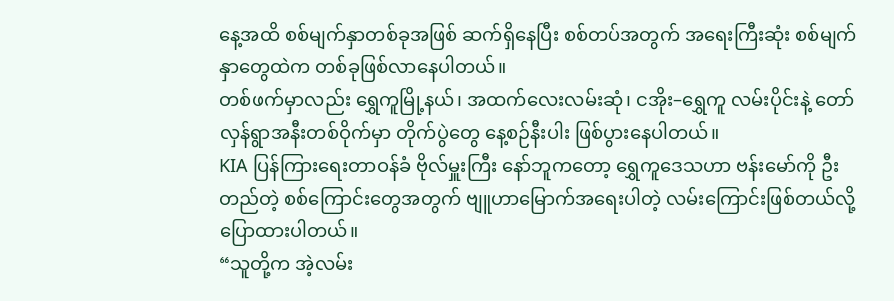နေ့အထိ စစ်မျက်နှာတစ်ခုအဖြစ် ဆက်ရှိနေပြီး စစ်တပ်အတွက် အရေးကြီးဆုံး စစ်မျက်နှာတွေထဲက တစ်ခုဖြစ်လာနေပါတယ်။
တစ်ဖက်မှာလည်း ရွှေကူမြို့နယ်၊ အထက်လေးလမ်းဆုံ၊ ငအိုး–ရွှေကူ လမ်းပိုင်းနဲ့ တော်လှန်ရွာအနီးတစ်ဝိုက်မှာ တိုက်ပွဲတွေ နေ့စဉ်နီးပါး ဖြစ်ပွားနေပါတယ်။
KIA ပြန်ကြားရေးတာဝန်ခံ ဗိုလ်မှူးကြီး နော်ဘူကတော့ ရွှေကူဒေသဟာ ဗန်းမော်ကို ဦးတည်တဲ့ စစ်ကြောင်းတွေအတွက် ဗျူဟာမြောက်အရေးပါတဲ့ လမ်းကြောင်းဖြစ်တယ်လို့ ပြောထားပါတယ်။
“သူတို့က အဲ့လမ်း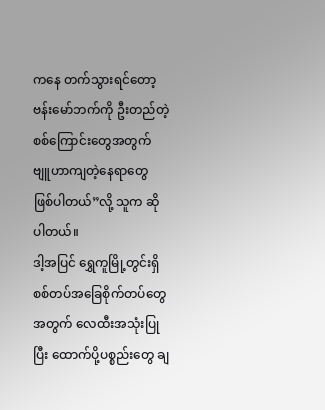ကနေ တက်သွားရင်တော့ ဗန်းမော်ဘက်ကို ဦးတည်တဲ့ စစ်ကြောင်းတွေအတွက် ဗျူဟာကျတဲ့နေရာတွေ ဖြစ်ပါတယ်”လို့ သူက ဆိုပါတယ်။
ဒါ့အပြင် ရွှေကူမြို့တွင်းရှိ စစ်တပ်အခြေစိုက်တပ်တွေအတွက် လေထီးအသုံးပြုပြီး ထောက်ပို့ပစ္စည်းတွေ ချ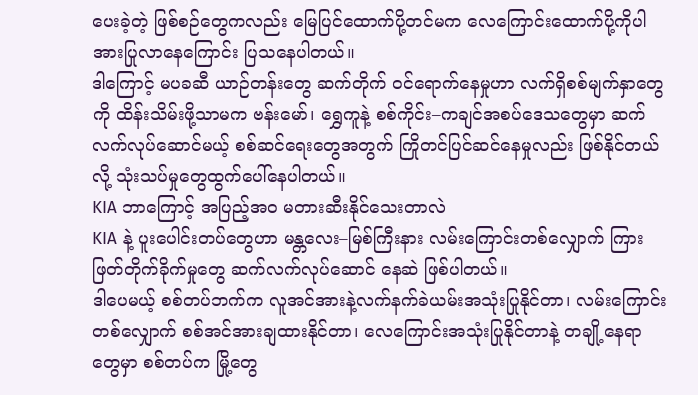ပေးခဲ့တဲ့ ဖြစ်စဉ်တွေကလည်း မြေပြင်ထောက်ပို့တင်မက လေကြောင်းထောက်ပို့ကိုပါ အားပြုလာနေကြောင်း ပြသနေပါတယ်။
ဒါကြောင့် မပခဆီ ယာဉ်တန်းတွေ ဆက်တိုက် ဝင်ရောက်နေမှုဟာ လက်ရှိစစ်မျက်နှာတွေကို ထိန်းသိမ်းဖို့သာမက ဗန်းမော်၊ ရွှေကူနဲ့ စစ်ကိုင်း–ကချင်အစပ်ဒေသတွေမှာ ဆက်လက်လုပ်ဆောင်မယ့် စစ်ဆင်ရေးတွေအတွက် ကြိုတင်ပြင်ဆင်နေမှုလည်း ဖြစ်နိုင်တယ်လို့ သုံးသပ်မှုတွေထွက်ပေါ်နေပါတယ်။
KIA ဘာကြောင့် အပြည့်အဝ မတားဆီးနိုင်သေးတာလဲ
KIA နဲ့ ပူးပေါင်းတပ်တွေဟာ မန္တလေး–မြစ်ကြီးနား လမ်းကြောင်းတစ်လျှောက် ကြားဖြတ်တိုက်ခိုက်မှုတွေ ဆက်လက်လုပ်ဆောင် နေဆဲ ဖြစ်ပါတယ်။
ဒါပေမယ့် စစ်တပ်ဘက်က လူအင်အားနဲ့လက်နက်ခဲယမ်းအသုံးပြုနိုင်တာ၊ လမ်းကြောင်းတစ်လျှောက် စစ်အင်အားချထားနိုင်တာ၊ လေကြောင်းအသုံးပြုနိုင်တာနဲ့ တချို့နေရာတွေမှာ စစ်တပ်က မြို့တွေ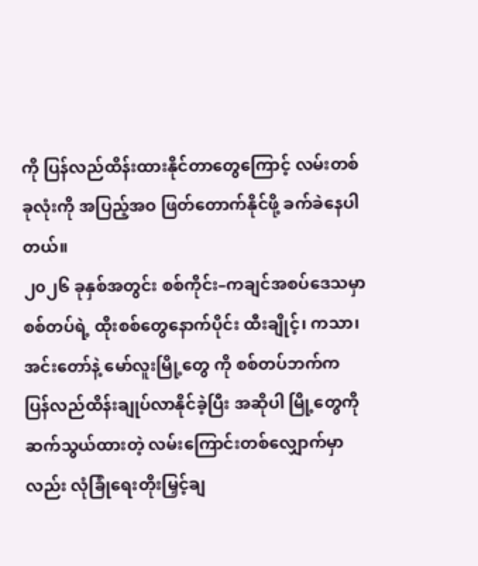ကို ပြန်လည်ထိန်းထားနိုင်တာတွေကြောင့် လမ်းတစ်ခုလုံးကို အပြည့်အဝ ဖြတ်တောက်နိုင်ဖို့ ခက်ခဲနေပါတယ်။
၂၀၂၆ ခုနှစ်အတွင်း စစ်ကိုင်း–ကချင်အစပ်ဒေသမှာ စစ်တပ်ရဲ့ ထိုးစစ်တွေနောက်ပိုင်း ထီးချိုင့်၊ ကသာ၊ အင်းတော်နဲ့ မော်လူးမြို့တွေ ကို စစ်တပ်ဘက်က ပြန်လည်ထိန်းချုပ်လာနိုင်ခဲ့ပြီး အဆိုပါ မြို့တွေကို ဆက်သွယ်ထားတဲ့ လမ်းကြောင်းတစ်လျှောက်မှာလည်း လုံခြုံရေးတိုးမြှင့်ချ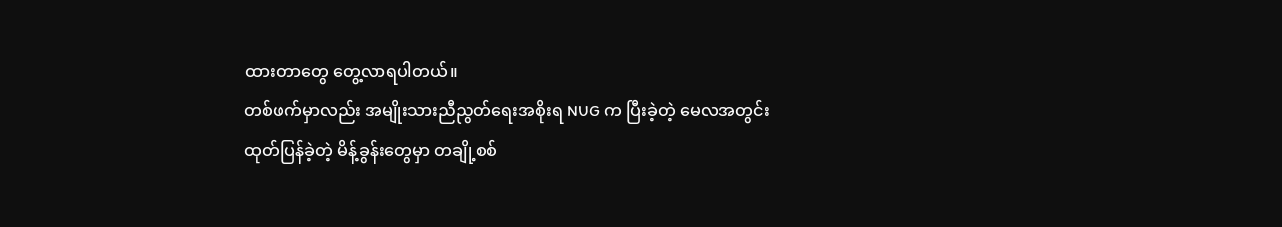ထားတာတွေ တွေ့လာရပါတယ်။
တစ်ဖက်မှာလည်း အမျိုးသားညီညွတ်ရေးအစိုးရ NUG က ပြီးခဲ့တဲ့ မေလအတွင်း ထုတ်ပြန်ခဲ့တဲ့ မိန့်ခွန်းတွေမှာ တချို့စစ်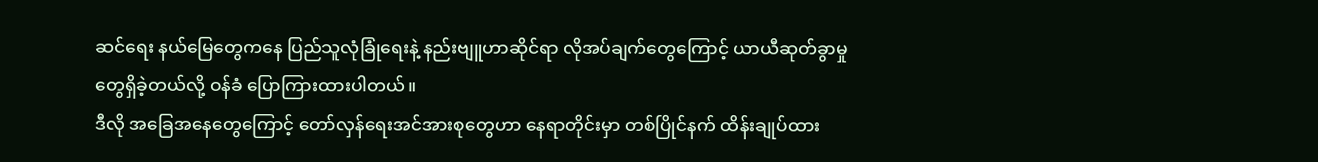ဆင်ရေး နယ်မြေတွေကနေ ပြည်သူလုံခြုံရေးနဲ့ နည်းဗျူဟာဆိုင်ရာ လိုအပ်ချက်တွေကြောင့် ယာယီဆုတ်ခွာမှုတွေရှိခဲ့တယ်လို့ ဝန်ခံ ပြောကြားထားပါတယ်။
ဒီလို အခြေအနေတွေကြောင့် တော်လှန်ရေးအင်အားစုတွေဟာ နေရာတိုင်းမှာ တစ်ပြိုင်နက် ထိန်းချုပ်ထား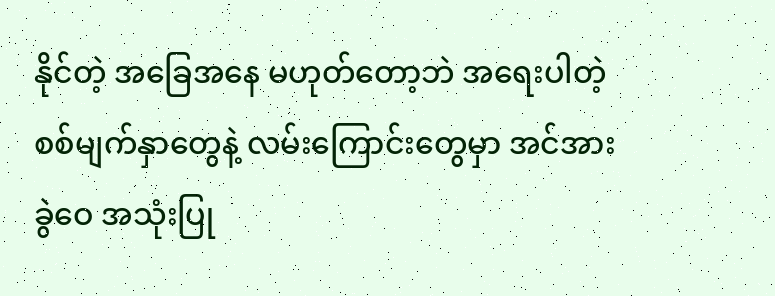နိုင်တဲ့ အခြေအနေ မဟုတ်တော့ဘဲ အရေးပါတဲ့ စစ်မျက်နှာတွေနဲ့ လမ်းကြောင်းတွေမှာ အင်အားခွဲဝေ အသုံးပြု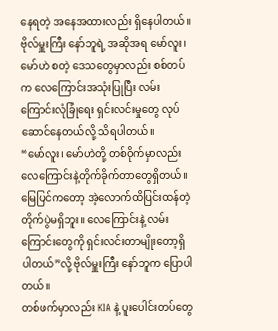နေရတဲ့ အနေအထားလည်း ရှိနေပါတယ်။
ဗိုလ်မှူးကြီး နော်ဘူရဲ့ အဆိုအရ မော်လူး၊ မော်ဟဲ စတဲ့ ဒေသတွေမှာလည်း စစ်တပ်က လေကြောင်းအသုံးပြုပြီး လမ်းကြောင်းလုံခြုံရေး ရှင်းလင်းမှုတွေ လုပ်ဆောင်နေတယ်လို့ သိရပါတယ်။
“မော်လူး၊ မော်ဟဲတို့ တစ်ဝိုက်မှာလည်း လေကြောင်းနဲ့တိုက်ခိုက်တာတွေရှိတယ်။ မြေပြင်ကတော့ အဲ့လောက်ထိပြင်းထန်တဲ့ တိုက်ပွဲမရှိဘူး။ လေကြောင်းနဲ့ လမ်းကြောင်းတွေကို ရှင်းလင်းတာမျိုးတော့ရှိပါတယ်”လို့ ဗိုလ်မှူးကြီး နော်ဘူက ပြောပါတယ်။
တစ်ဖက်မှာလည်း KIA နဲ့ ပူးပေါင်းတပ်တွေ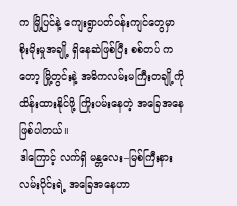က မြို့ပြင်နဲ့ ကျေးရွာပတ်ဝန်းကျင်တွေမှာ စိုးမိုးမှုအချို့ ရှိနေဆဲဖြစ်ပြီး စစ်တပ် ကတော့ မြို့တွင်းနဲ့ အဓိကလမ်းမကြီးတချို့ကို ထိန်းထားနိုင်ဖို့ ကြိုးပမ်းနေတဲ့ အခြေအနေ ဖြစ်ပါတယ်။
ဒါကြောင့် လက်ရှိ မန္တလေး–မြစ်ကြီးနား လမ်းပိုင်းရဲ့ အခြေအနေဟာ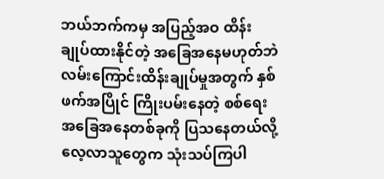ဘယ်ဘက်ကမှ အပြည့်အဝ ထိန်းချုပ်ထားနိုင်တဲ့ အခြေအနေမဟုတ်ဘဲ လမ်းကြောင်းထိန်းချုပ်မှုအတွက် နှစ်ဖက်အပြိုင် ကြိုးပမ်းနေတဲ့ စစ်ရေးအခြေအနေတစ်ခုကို ပြသနေတယ်လို့ လေ့လာသူတွေက သုံးသပ်ကြပါ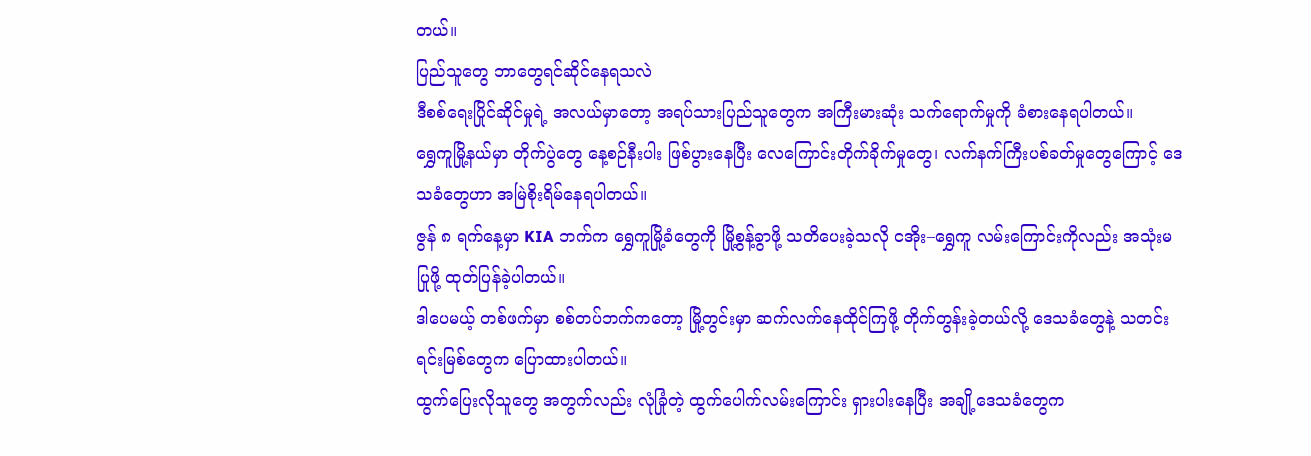တယ်။
ပြည်သူတွေ ဘာတွေရင်ဆိုင်နေရသလဲ
ဒီစစ်ရေးပြိုင်ဆိုင်မှုရဲ့ အလယ်မှာတော့ အရပ်သားပြည်သူတွေက အကြီးမားဆုံး သက်ရောက်မှုကို ခံစားနေရပါတယ်။
ရွှေကူမြို့နယ်မှာ တိုက်ပွဲတွေ နေ့စဉ်နီးပါး ဖြစ်ပွားနေပြီး လေကြောင်းတိုက်ခိုက်မှုတွေ၊ လက်နက်ကြီးပစ်ခတ်မှုတွေကြောင့် ဒေသခံတွေဟာ အမြဲစိုးရိမ်နေရပါတယ်။
ဇွန် ၈ ရက်နေ့မှာ KIA ဘက်က ရွှေကူမြို့ခံတွေကို မြို့စွန့်ခွာဖို့ သတိပေးခဲ့သလို ငအိုး–ရွှေကူ လမ်းကြောင်းကိုလည်း အသုံးမပြုဖို့ ထုတ်ပြန်ခဲ့ပါတယ်။
ဒါပေမယ့် တစ်ဖက်မှာ စစ်တပ်ဘက်ကတော့ မြို့တွင်းမှာ ဆက်လက်နေထိုင်ကြဖို့ တိုက်တွန်းခဲ့တယ်လို့ ဒေသခံတွေနဲ့ သတင်းရင်းမြစ်တွေက ပြောထားပါတယ်။
ထွက်ပြေးလိုသူတွေ အတွက်လည်း လုံခြုံတဲ့ ထွက်ပေါက်လမ်းကြောင်း ရှားပါးနေပြီး အချို့ဒေသခံတွေက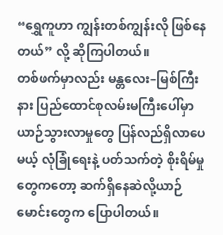“ရွှေကူဟာ ကျွန်းတစ်ကျွန်းလို ဖြစ်နေတယ်” လို့ ဆိုကြပါတယ်။
တစ်ဖက်မှာလည်း မန္တလေး–မြစ်ကြီးနား ပြည်ထောင်စုလမ်းမကြီးပေါ်မှာ ယာဉ်သွားလာမှုတွေ ပြန်လည်ရှိလာပေမယ့် လုံခြုံရေးနဲ့ ပတ်သက်တဲ့ စိုးရိမ်မှုတွေကတော့ ဆက်ရှိနေဆဲလို့ယာဉ်မောင်းတွေက ပြောပါတယ်။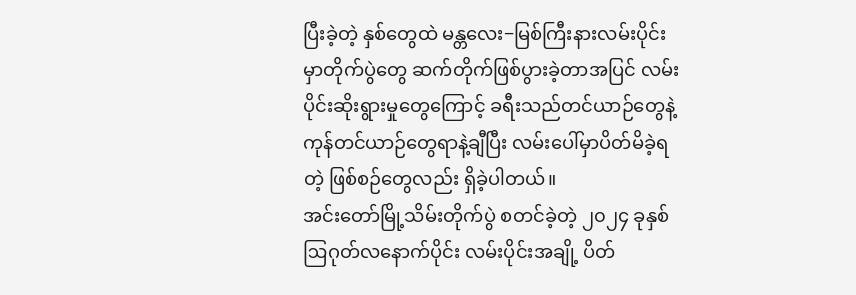ပြီးခဲ့တဲ့ နှစ်တွေထဲ မန္တလေး−မြစ်ကြီးနားလမ်းပိုင်းမှာတိုက်ပွဲတွေ ဆက်တိုက်ဖြစ်ပွားခဲ့တာအပြင် လမ်းပိုင်းဆိုးရွားမှုတွေကြောင့် ခရီးသည်တင်ယာဉ်တွေနဲ့ ကုန်တင်ယာဉ်တွေရာနဲ့ချီပြီး လမ်းပေါ်မှာပိတ်မိခဲ့ရတဲ့ ဖြစ်စဉ်တွေလည်း ရှိခဲ့ပါတယ်။
အင်းတော်မြို့သိမ်းတိုက်ပွဲ စတင်ခဲ့တဲ့ ၂၀၂၄ ခုနှစ် ဩဂုတ်လနောက်ပိုင်း လမ်းပိုင်းအချို့ ပိတ်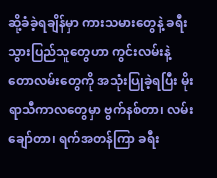ဆို့ခံခဲ့ရချိန်မှာ ကားသမားတွေနဲ့ ခရီးသွားပြည်သူတွေဟာ ကွင်းလမ်းနဲ့ တောလမ်းတွေကို အသုံးပြုခဲ့ရပြီး မိုးရာသီကာလတွေမှာ ဗွက်နစ်တာ၊ လမ်းချော်တာ၊ ရက်အတန်ကြာ ခရီး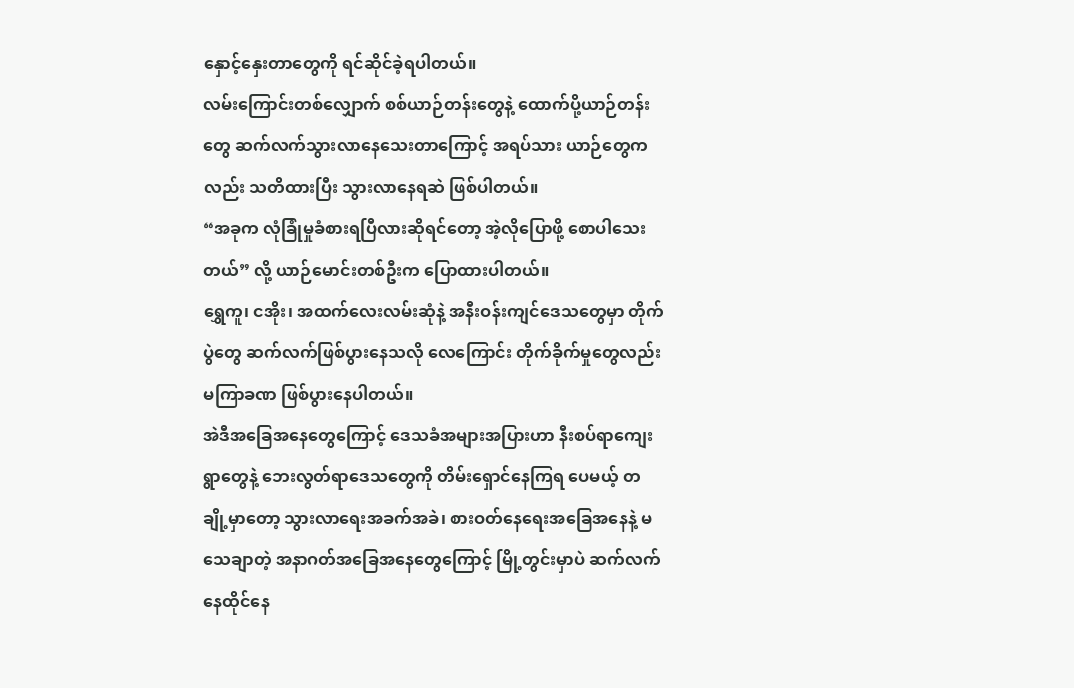နှောင့်နှေးတာတွေကို ရင်ဆိုင်ခဲ့ရပါတယ်။
လမ်းကြောင်းတစ်လျှောက် စစ်ယာဉ်တန်းတွေနဲ့ ထောက်ပို့ယာဉ်တန်းတွေ ဆက်လက်သွားလာနေသေးတာကြောင့် အရပ်သား ယာဉ်တွေကလည်း သတိထားပြီး သွားလာနေရဆဲ ဖြစ်ပါတယ်။
“အခုက လုံခြုံမှုခံစားရပြီလားဆိုရင်တော့ အဲ့လိုပြောဖို့ စောပါသေးတယ်” လို့ ယာဉ်မောင်းတစ်ဦးက ပြောထားပါတယ်။
ရွှေကူ၊ ငအိုး၊ အထက်လေးလမ်းဆုံနဲ့ အနီးဝန်းကျင်ဒေသတွေမှာ တိုက်ပွဲတွေ ဆက်လက်ဖြစ်ပွားနေသလို လေကြောင်း တိုက်ခိုက်မှုတွေလည်း မကြာခဏ ဖြစ်ပွားနေပါတယ်။
အဲဒီအခြေအနေတွေကြောင့် ဒေသခံအများအပြားဟာ နီးစပ်ရာကျေးရွာတွေနဲ့ ဘေးလွတ်ရာဒေသတွေကို တိမ်းရှောင်နေကြရ ပေမယ့် တချို့မှာတော့ သွားလာရေးအခက်အခဲ၊ စားဝတ်နေရေးအခြေအနေနဲ့ မသေချာတဲ့ အနာဂတ်အခြေအနေတွေကြောင့် မြို့တွင်းမှာပဲ ဆက်လက်နေထိုင်နေ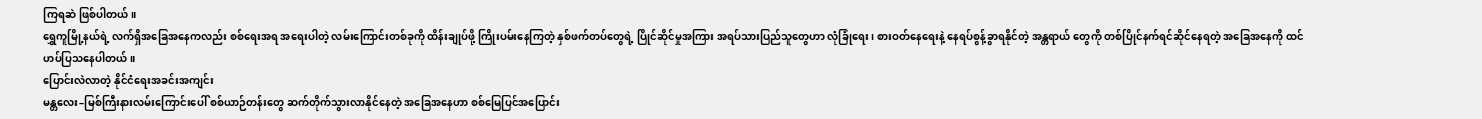ကြရဆဲ ဖြစ်ပါတယ်။
ရွှေကူမြို့နယ်ရဲ့ လက်ရှိအခြေအနေကလည်း စစ်ရေးအရ အရေးပါတဲ့ လမ်းကြောင်းတစ်ခုကို ထိန်းချုပ်ဖို့ ကြိုးပမ်းနေကြတဲ့ နှစ်ဖက်တပ်တွေရဲ့ ပြိုင်ဆိုင်မှုအကြား အရပ်သားပြည်သူတွေဟာ လုံခြုံရေး၊ စားဝတ်နေရေးနဲ့ နေရပ်စွန့်ခွာရနိုင်တဲ့ အန္တရာယ် တွေကို တစ်ပြိုင်နက်ရင်ဆိုင်နေရတဲ့ အခြေအနေကို ထင်ဟပ်ပြသနေပါတယ်။
ပြောင်းလဲလာတဲ့ နိုင်ငံရေးအခင်းအကျင်း
မန္တလေး–မြစ်ကြီးနားလမ်းကြောင်းပေါ် စစ်ယာဉ်တန်းတွေ ဆက်တိုက်သွားလာနိုင်နေတဲ့ အခြေအနေဟာ စစ်မြေပြင်အပြောင်း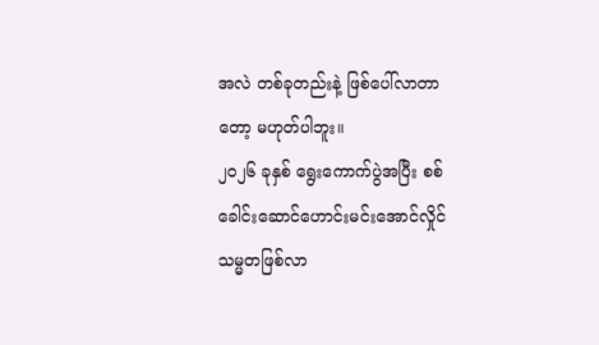အလဲ တစ်ခုတည်းနဲ့ ဖြစ်ပေါ်လာတာတော့ မဟုတ်ပါဘူး။
၂၀၂၆ ခုနှစ် ရွေးကောက်ပွဲအပြီး စစ်ခေါင်းဆောင်ဟောင်းမင်းအောင်လှိုင် သမ္မတဖြစ်လာ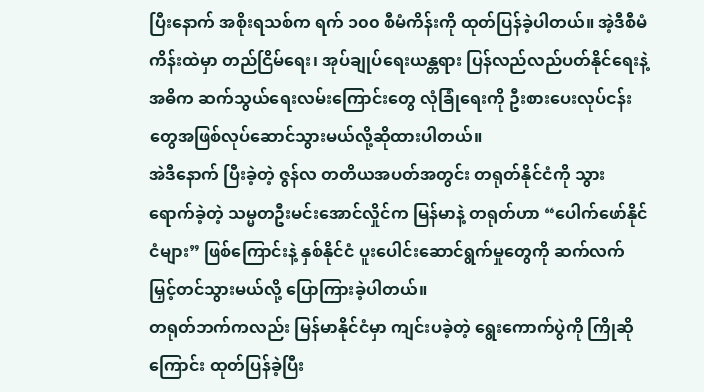ပြီးနောက် အစိုးရသစ်က ရက် ၁၀၀ စီမံကိန်းကို ထုတ်ပြန်ခဲ့ပါတယ်။ အဲ့ဒီစီမံကိန်းထဲမှာ တည်ငြိမ်ရေး၊ အုပ်ချုပ်ရေးယန္တရား ပြန်လည်လည်ပတ်နိုင်ရေးနဲ့ အဓိက ဆက်သွယ်ရေးလမ်းကြောင်းတွေ လုံခြုံရေးကို ဦးစားပေးလုပ်ငန်းတွေအဖြစ်လုပ်ဆောင်သွားမယ်လို့ဆိုထားပါတယ်။
အဲဒီနောက် ပြီးခဲ့တဲ့ ဇွန်လ တတိယအပတ်အတွင်း တရုတ်နိုင်ငံကို သွားရောက်ခဲ့တဲ့ သမ္မတဦးမင်းအောင်လှိုင်က မြန်မာနဲ့ တရုတ်ဟာ “ပေါက်ဖော်နိုင်ငံများ” ဖြစ်ကြောင်းနဲ့ နှစ်နိုင်ငံ ပူးပေါင်းဆောင်ရွက်မှုတွေကို ဆက်လက်မြှင့်တင်သွားမယ်လို့ ပြောကြားခဲ့ပါတယ်။
တရုတ်ဘက်ကလည်း မြန်မာနိုင်ငံမှာ ကျင်းပခဲ့တဲ့ ရွေးကောက်ပွဲကို ကြိုဆိုကြောင်း ထုတ်ပြန်ခဲ့ပြီး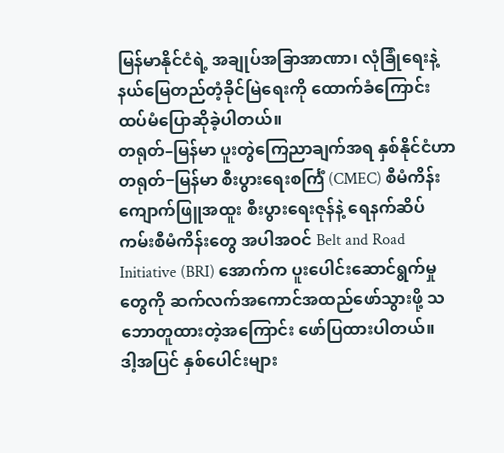မြန်မာနိုင်ငံရဲ့ အချုပ်အခြာအာဏာ၊ လုံခြုံရေးနဲ့ နယ်မြေတည်တံ့ခိုင်မြဲရေးကို ထောက်ခံကြောင်း ထပ်မံပြောဆိုခဲ့ပါတယ်။
တရုတ်–မြန်မာ ပူးတွဲကြေညာချက်အရ နှစ်နိုင်ငံဟာ တရုတ်−မြန်မာ စီးပွားရေးစင်္ကြံ (CMEC) စီမံကိန်း ကျောက်ဖြူအထူး စီးပွားရေးဇုန်နဲ့ ရေနက်ဆိပ်ကမ်းစီမံကိန်းတွေ အပါအဝင် Belt and Road Initiative (BRI) အောက်က ပူးပေါင်းဆောင်ရွက်မှု တွေကို ဆက်လက်အကောင်အထည်ဖော်သွားဖို့ သဘောတူထားတဲ့အကြောင်း ဖော်ပြထားပါတယ်။
ဒါ့အပြင် နှစ်ပေါင်းများ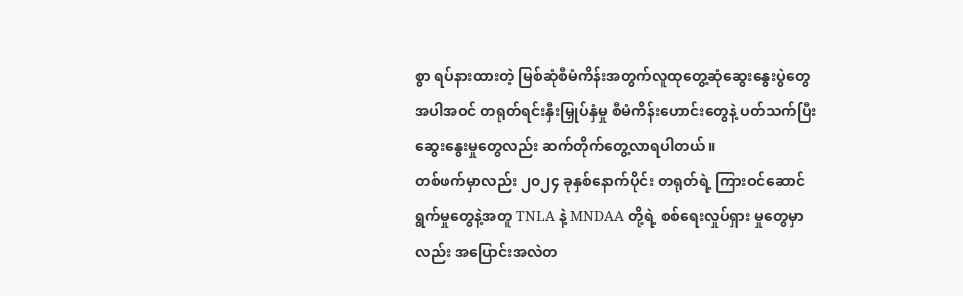စွာ ရပ်နားထားတဲ့ မြစ်ဆုံစီမံကိန်းအတွက်လူထုတွေ့ဆုံဆွေးနွေးပွဲတွေအပါအဝင် တရုတ်ရင်းနှီးမြှုပ်နှံမှု စီမံကိန်းဟောင်းတွေနဲ့ ပတ်သက်ပြီး ဆွေးနွေးမှုတွေလည်း ဆက်တိုက်တွေ့လာရပါတယ်။
တစ်ဖက်မှာလည်း ၂၀၂၄ ခုနှစ်နောက်ပိုင်း တရုတ်ရဲ့ ကြားဝင်ဆောင်ရွက်မှုတွေနဲ့အတူ TNLA နဲ့ MNDAA တို့ရဲ့ စစ်ရေးလှုပ်ရှား မှုတွေမှာလည်း အပြောင်းအလဲတ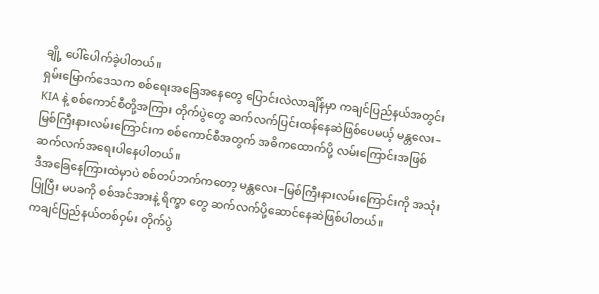ချို့ ပေါ်ပေါက်ခဲ့ပါတယ်။
ရှမ်းမြောက်ဒေသက စစ်ရေးအခြေအနေတွေ ပြောင်းလဲလာချိန်မှာ ကချင်ပြည်နယ်အတွင်း KIA နဲ့ စစ်ကောင်စီတို့အကြား တိုက်ပွဲတွေ ဆက်လက်ပြင်းထန်နေဆဲဖြစ်ပေမယ့် မန္တလေး–မြစ်ကြီးနားလမ်းကြောင်းက စစ်ကောင်စီအတွက် အဓိကထောက်ပို့ လမ်းကြောင်းအဖြစ် ဆက်လက်အရေးပါနေပါတယ်။
ဒီအခြေနေကြားထဲမှာပဲ စစ်တပ်ဘက်ကတော့ မန္တလေး−မြစ်ကြီးနားလမ်းကြောင်းကို အသုံးပြုပြီး မပခကို စစ်အင်အားနဲ့ ရိက္ခာ တွေ ဆက်လက်ပို့ဆောင်နေဆဲဖြစ်ပါတယ်။
ကချင်ပြည်နယ်တစ်ဝှမ်း တိုက်ပွဲ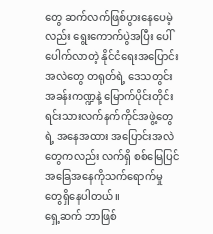တွေ ဆက်လက်ဖြစ်ပွားနေပေမဲ့လည်း ရွေးကောက်ပွဲအပြီး ပေါ်ပေါက်လာတဲ့ နိုင်ငံရေးအပြောင်း အလဲတွေ တရုတ်ရဲ့ ဒေသတွင်းအခန်းကဏ္ဍနဲ့ မြောက်ပိုင်းတိုင်းရင်းသားလက်နက်ကိုင်အဖွဲ့တွေရဲ့ အနေအထား အပြောင်းအလဲ တွေကလည်း လက်ရှိ စစ်မြေပြင်အခြေအနေကိုသက်ရောက်မှုတွေရှိနေပါတယ်။
ရှေ့ဆက် ဘာဖြစ်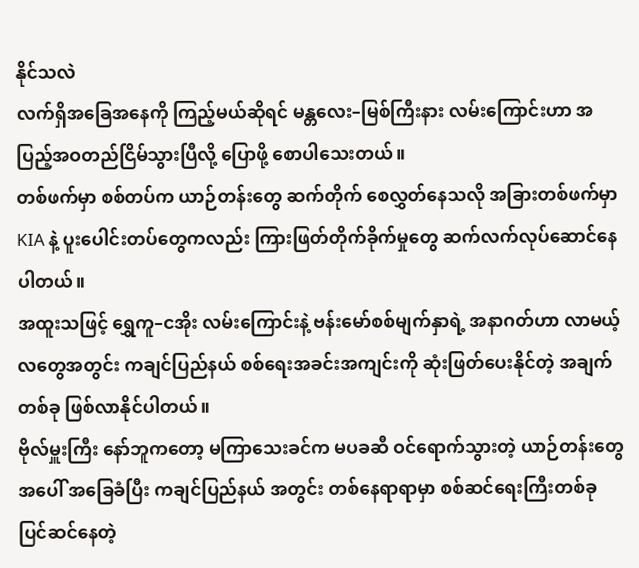နိုင်သလဲ
လက်ရှိအခြေအနေကို ကြည့်မယ်ဆိုရင် မန္တလေး–မြစ်ကြီးနား လမ်းကြောင်းဟာ အပြည့်အဝတည်ငြိမ်သွားပြီလို့ ပြောဖို့ စောပါသေးတယ်။
တစ်ဖက်မှာ စစ်တပ်က ယာဉ်တန်းတွေ ဆက်တိုက် စေလွှတ်နေသလို အခြားတစ်ဖက်မှာ KIA နဲ့ ပူးပေါင်းတပ်တွေကလည်း ကြားဖြတ်တိုက်ခိုက်မှုတွေ ဆက်လက်လုပ်ဆောင်နေပါတယ်။
အထူးသဖြင့် ရွှေကူ–ငအိုး လမ်းကြောင်းနဲ့ ဗန်းမော်စစ်မျက်နှာရဲ့ အနာဂတ်ဟာ လာမယ့်လတွေအတွင်း ကချင်ပြည်နယ် စစ်ရေးအခင်းအကျင်းကို ဆုံးဖြတ်ပေးနိုင်တဲ့ အချက်တစ်ခု ဖြစ်လာနိုင်ပါတယ်။
ဗိုလ်မှူးကြီး နော်ဘူကတော့ မကြာသေးခင်က မပခဆီ ဝင်ရောက်သွားတဲ့ ယာဉ်တန်းတွေအပေါ် အခြေခံပြီး ကချင်ပြည်နယ် အတွင်း တစ်နေရာရာမှာ စစ်ဆင်ရေးကြီးတစ်ခု ပြင်ဆင်နေတဲ့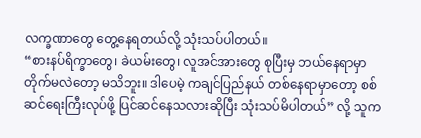လက္ခဏာတွေ တွေ့နေရတယ်လို့ သုံးသပ်ပါတယ်။
“စားနပ်ရိက္ခာတွေ၊ ခဲယမ်းတွေ၊ လူအင်အားတွေ စုပြီးမှ ဘယ်နေရာမှာ တိုက်မလဲတော့ မသိဘူး။ ဒါပေမဲ့ ကချင်ပြည်နယ် တစ်နေရာမှာတော့ စစ်ဆင်ရေးကြီးလုပ်ဖို့ ပြင်ဆင်နေသလားဆိုပြီး သုံးသပ်မိပါတယ်” လို့ သူက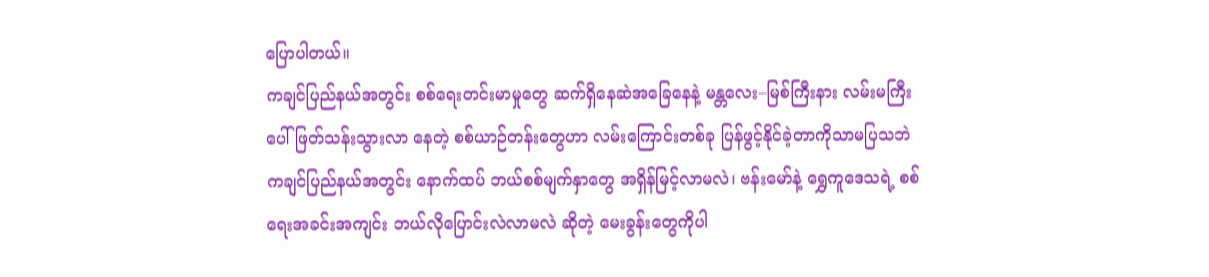ပြောပါတယ်။
ကချင်ပြည်နယ်အတွင်း စစ်ရေးတင်းမာမှုတွေ ဆက်ရှိနေဆဲအခြေနေနဲ့ မန္တလေး–မြစ်ကြီးနား လမ်းမကြီးပေါ် ဖြတ်သန်းသွားလာ နေတဲ့ စစ်ယာဉ်တန်းတွေဟာ လမ်းကြောင်းတစ်ခု ပြန်ဖွင့်နိုင်ခဲ့တာကိုသာမပြသဘဲ ကချင်ပြည်နယ်အတွင်း နောက်ထပ် ဘယ်စစ်မျက်နှာတွေ အရှိန်မြင့်လာမလဲ၊ ဗန်းမော်နဲ့ ရွှေကူဒေသရဲ့ စစ်ရေးအခင်းအကျင်း ဘယ်လိုပြောင်းလဲလာမလဲ ဆိုတဲ့ မေးခွန်းတွေကိုပါ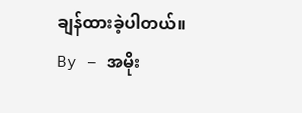ချန်ထားခဲ့ပါတယ်။
By – အမိုး